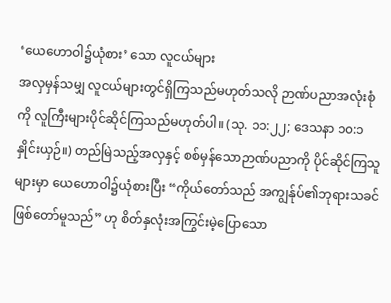‘ယေဟောဝါ၌ယုံစား’ သော လူငယ်များ
အလှမှန်သမျှ လူငယ်များတွင်ရှိကြသည်မဟုတ်သလို ဉာဏ်ပညာအလုံးစုံကို လူကြီးများပိုင်ဆိုင်ကြသည်မဟုတ်ပါ။ (သု. ၁၁:၂၂; ဒေသနာ ၁၀:၁ နှိုင်းယှဉ်။) တည်မြဲသည့်အလှနှင့် စစ်မှန်သောဉာဏ်ပညာကို ပိုင်ဆိုင်ကြသူများမှာ ယေဟောဝါ၌ယုံစားပြီး “ကိုယ်တော်သည် အကျွန်ုပ်၏ဘုရားသခင်ဖြစ်တော်မူသည်” ဟု စိတ်နှလုံးအကြွင်းမဲ့ပြောသော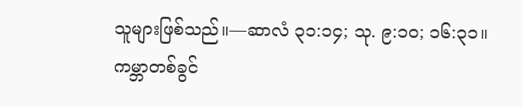သူများဖြစ်သည်။—ဆာလံ ၃၁:၁၄; သု. ၉:၁၀; ၁၆:၃၁။
ကမ္ဘာတစ်ခွင်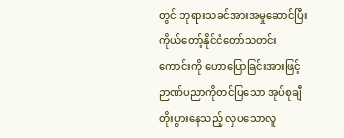တွင် ဘုရားသခင်အားအမှုဆောင်ပြီး ကိုယ်တော့်နိုင်ငံတော်သတင်းကောင်းကို ဟောပြောခြင်းအားဖြင့် ဉာဏ်ပညာကိုတင်ပြသော အုပ်စုချီတိုးပွားနေသည့် လှပသောလူ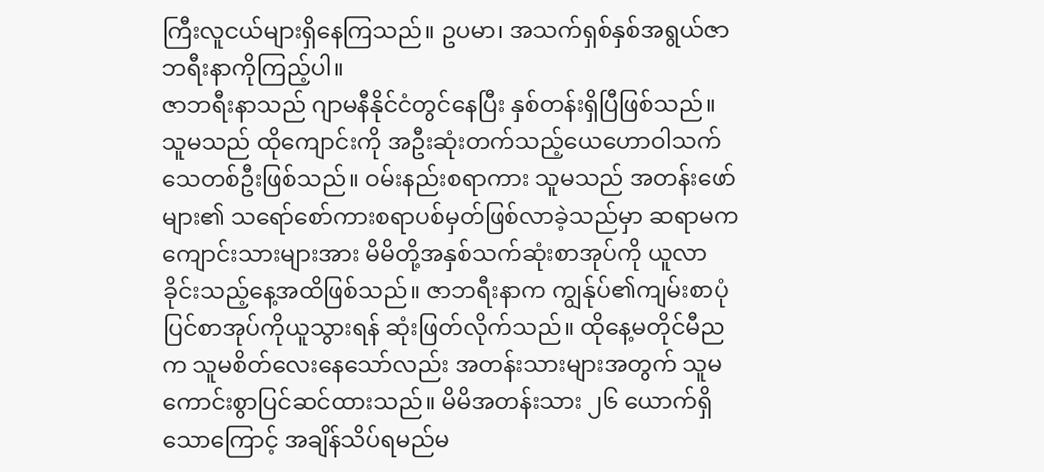ကြီးလူငယ်များရှိနေကြသည်။ ဥပမာ၊ အသက်ရှစ်နှစ်အရွယ်ဇာဘရီးနာကိုကြည့်ပါ။
ဇာဘရီးနာသည် ဂျာမနီနိုင်ငံတွင်နေပြီး နှစ်တန်းရှိပြီဖြစ်သည်။ သူမသည် ထိုကျောင်းကို အဦးဆုံးတက်သည့်ယေဟောဝါသက်သေတစ်ဦးဖြစ်သည်။ ဝမ်းနည်းစရာကား သူမသည် အတန်းဖော်များ၏ သရော်စော်ကားစရာပစ်မှတ်ဖြစ်လာခဲ့သည်မှာ ဆရာမက ကျောင်းသားများအား မိမိတို့အနှစ်သက်ဆုံးစာအုပ်ကို ယူလာခိုင်းသည့်နေ့အထိဖြစ်သည်။ ဇာဘရီးနာက ကျွန်ုပ်၏ကျမ်းစာပုံပြင်စာအုပ်ကိုယူသွားရန် ဆုံးဖြတ်လိုက်သည်။ ထိုနေ့မတိုင်မီညက သူမစိတ်လေးနေသော်လည်း အတန်းသားများအတွက် သူမကောင်းစွာပြင်ဆင်ထားသည်။ မိမိအတန်းသား ၂၆ ယောက်ရှိသောကြောင့် အချိန်သိပ်ရမည်မ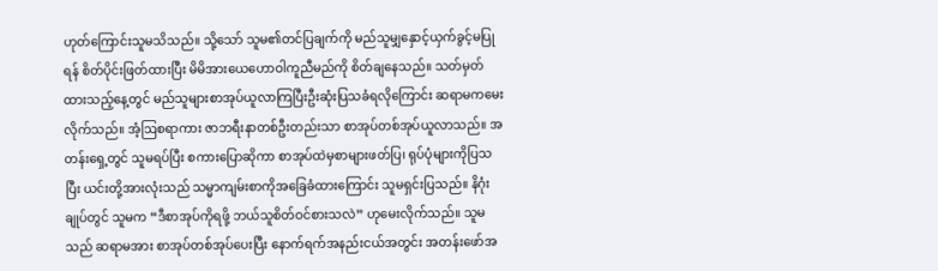ဟုတ်ကြောင်းသူမသိသည်။ သို့သော် သူမ၏တင်ပြချက်ကို မည်သူမျှနှောင့်ယှက်ခွင့်မပြုရန် စိတ်ပိုင်းဖြတ်ထားပြီး မိမိအားယေဟောဝါကူညီမည်ကို စိတ်ချနေသည်။ သတ်မှတ်ထားသည့်နေ့တွင် မည်သူများစာအုပ်ယူလာကြပြီးဦးဆုံးပြသခံရလိုကြောင်း ဆရာမကမေးလိုက်သည်။ အံ့ဩစရာကား ဇာဘရီးနာတစ်ဦးတည်းသာ စာအုပ်တစ်အုပ်ယူလာသည်။ အတန်းရှေ့တွင် သူမရပ်ပြီး စကားပြောဆိုကာ စာအုပ်ထဲမှစာများဖတ်ပြ၊ ရုပ်ပုံများကိုပြသပြီး ယင်းတို့အားလုံးသည် သမ္မာကျမ်းစာကိုအခြေခံထားကြောင်း သူမရှင်းပြသည်။ နိဂုံးချုပ်တွင် သူမက “ဒီစာအုပ်ကိုရဖို့ ဘယ်သူစိတ်ဝင်စားသလဲ” ဟုမေးလိုက်သည်။ သူမသည် ဆရာမအား စာအုပ်တစ်အုပ်ပေးပြီး နောက်ရက်အနည်းငယ်အတွင်း အတန်းဖော်အ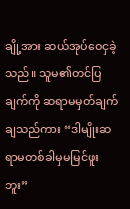ချို့အား ဆယ်အုပ်ဝေငှခဲ့သည်။ သူမ၏တင်ပြချက်ကို ဆရာမမှတ်ချက်ချသည်ကား “ဒါမျိုးဆရာမတစ်ခါမှမမြင်ဖူးဘူး”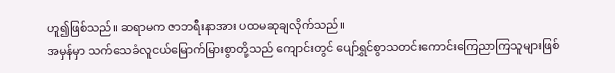ဟူ၍ဖြစ်သည်။ ဆရာမက ဇာဘရီးနာအား ပထမဆုချလိုက်သည်။
အမှန်မှာ သက်သေခံလူငယ်မြောက်မြားစွာတို့သည် ကျောင်းတွင် ပျော်ရွှင်စွာသတင်းကောင်းကြေညာကြသူများဖြစ်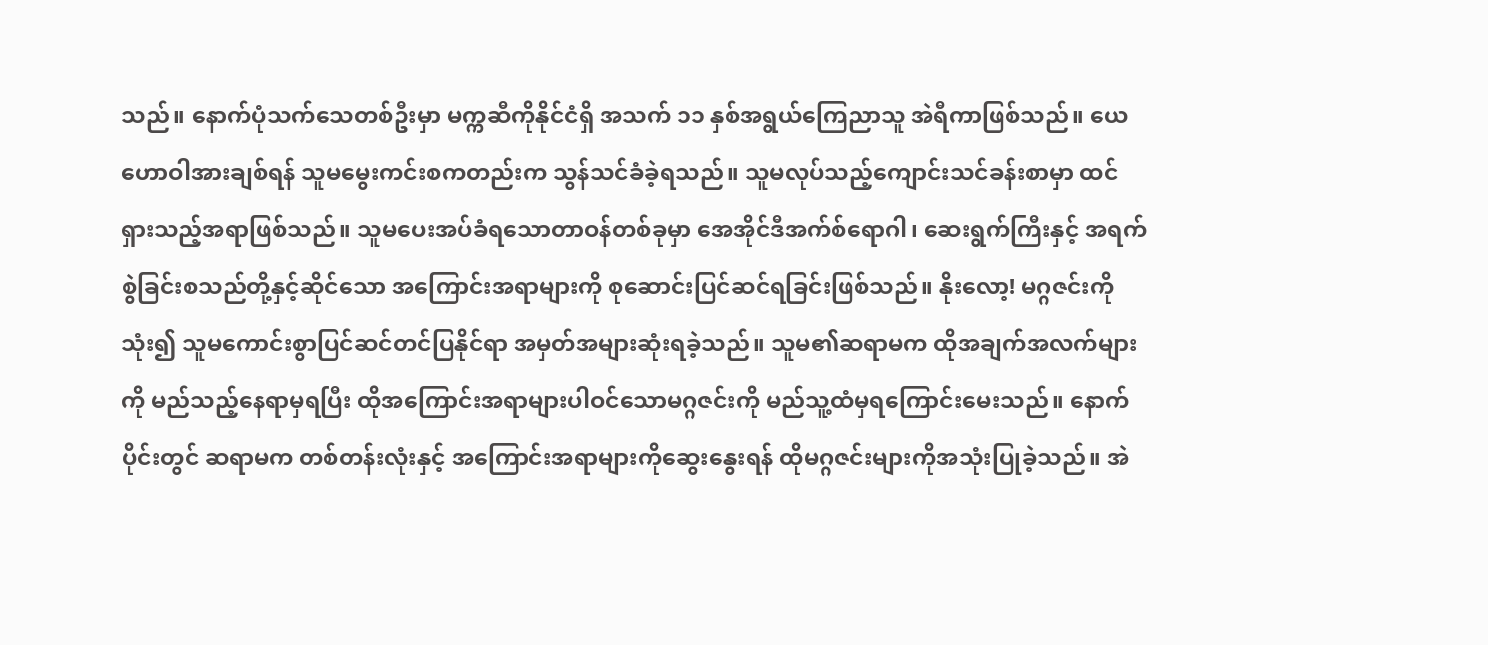သည်။ နောက်ပုံသက်သေတစ်ဦးမှာ မက္ကဆီကိုနိုင်ငံရှိ အသက် ၁၁ နှစ်အရွယ်ကြေညာသူ အဲရီကာဖြစ်သည်။ ယေဟောဝါအားချစ်ရန် သူမမွေးကင်းစကတည်းက သွန်သင်ခံခဲ့ရသည်။ သူမလုပ်သည့်ကျောင်းသင်ခန်းစာမှာ ထင်ရှားသည့်အရာဖြစ်သည်။ သူမပေးအပ်ခံရသောတာဝန်တစ်ခုမှာ အေအိုင်ဒီအက်စ်ရောဂါ၊ ဆေးရွက်ကြီးနှင့် အရက်စွဲခြင်းစသည်တို့နှင့်ဆိုင်သော အကြောင်းအရာများကို စုဆောင်းပြင်ဆင်ရခြင်းဖြစ်သည်။ နိုးလော့! မဂ္ဂဇင်းကိုသုံး၍ သူမကောင်းစွာပြင်ဆင်တင်ပြနိုင်ရာ အမှတ်အများဆုံးရခဲ့သည်။ သူမ၏ဆရာမက ထိုအချက်အလက်များကို မည်သည့်နေရာမှရပြီး ထိုအကြောင်းအရာများပါဝင်သောမဂ္ဂဇင်းကို မည်သူ့ထံမှရကြောင်းမေးသည်။ နောက်ပိုင်းတွင် ဆရာမက တစ်တန်းလုံးနှင့် အကြောင်းအရာများကိုဆွေးနွေးရန် ထိုမဂ္ဂဇင်းများကိုအသုံးပြုခဲ့သည်။ အဲ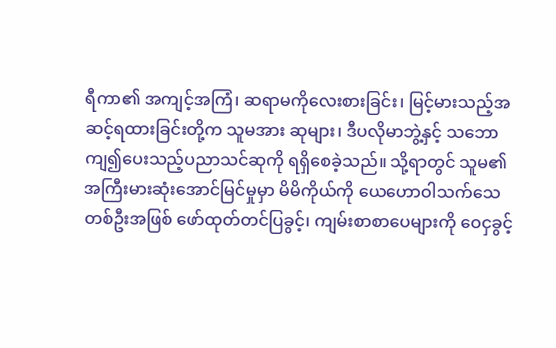ရီကာ၏ အကျင့်အကြံ၊ ဆရာမကိုလေးစားခြင်း၊ မြင့်မားသည့်အဆင့်ရထားခြင်းတို့က သူမအား ဆုများ၊ ဒီပလိုမာဘွဲ့နှင့် သဘောကျ၍ပေးသည့်ပညာသင်ဆုကို ရရှိစေခဲ့သည်။ သို့ရာတွင် သူမ၏အကြီးမားဆုံးအောင်မြင်မှုမှာ မိမိကိုယ်ကို ယေဟောဝါသက်သေတစ်ဦးအဖြစ် ဖော်ထုတ်တင်ပြခွင့်၊ ကျမ်းစာစာပေများကို ဝေငှခွင့်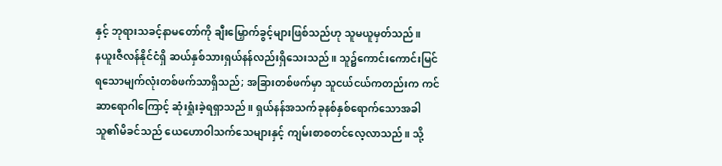နှင့် ဘုရားသခင့်နာမတော်ကို ချီးမြှောက်ခွင့်များဖြစ်သည်ဟု သူမယူမှတ်သည်။
နယူးဇီလန်နိုင်ငံရှိ ဆယ်နှစ်သားရှယ်နန်လည်းရှိသေးသည်။ သူ၌ကောင်းကောင်းမြင်ရသောမျက်လုံးတစ်ဖက်သာရှိသည်; အခြားတစ်ဖက်မှာ သူငယ်ငယ်ကတည်းက ကင်ဆာရောဂါကြောင့် ဆုံးရှုံးခဲ့ရရှာသည်။ ရှယ်နန်အသက်ခုနစ်နှစ်ရောက်သောအခါ သူ၏မိခင်သည် ယေဟောဝါသက်သေများနှင့် ကျမ်းစာစတင်လေ့လာသည်။ သို့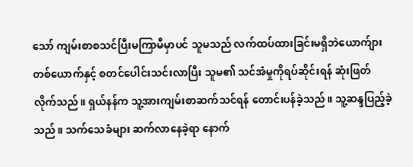သော် ကျမ်းစာစသင်ပြီးမကြာမီမှာပင် သူမသည် လက်ထပ်ထားခြင်းမရှိဘဲယောက်ျားတစ်ယောက်နှင့် စတင်ပေါင်းသင်းလာပြီး သူမ၏ သင်အံမှုကိုရပ်ဆိုင်းရန် ဆုံးဖြတ်လိုက်သည်။ ရှယ်နန်က သူ့အားကျမ်းစာဆက်သင်ရန် တောင်းပန်ခဲ့သည်။ သူ့ဆန္ဒပြည့်ခဲ့သည်။ သက်သေခံများ ဆက်လာနေခဲ့ရာ နောက်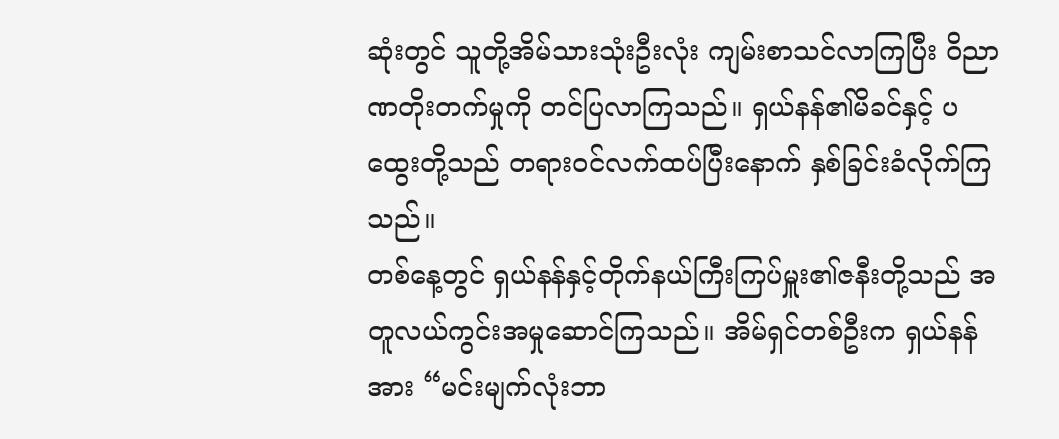ဆုံးတွင် သူတို့အိမ်သားသုံးဦးလုံး ကျမ်းစာသင်လာကြပြီး ဝိညာဏတိုးတက်မှုကို တင်ပြလာကြသည်။ ရှယ်နန်၏မိခင်နှင့် ပထွေးတို့သည် တရားဝင်လက်ထပ်ပြီးနောက် နှစ်ခြင်းခံလိုက်ကြသည်။
တစ်နေ့တွင် ရှယ်နန်နှင့်တိုက်နယ်ကြီးကြပ်မှူး၏ဇနီးတို့သည် အတူလယ်ကွင်းအမှုဆောင်ကြသည်။ အိမ်ရှင်တစ်ဦးက ရှယ်နန်အား “မင်းမျက်လုံးဘာ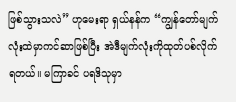ဖြစ်သွားသလဲ” ဟုမေးရာ ရှယ်နန်က “ကျွန်တော်မျက်လုံးထဲမှာကင်ဆာဖြစ်ပြီး အဲဒီမျက်လုံးကိုထုတ်ပစ်လိုက်ရတယ်။ မကြာခင် ပရဒိသုမှာ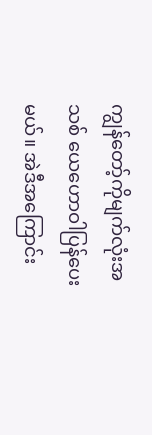ကျွန်တော့်ကိုမျက်လုံးအသစ် ယေဟောဝါပြန်ပေးမယ်။ အဲဒီအကြောင်း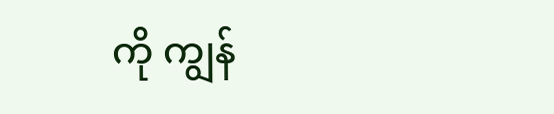ကို ကျွန်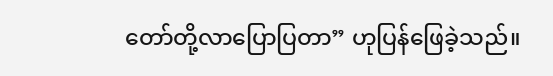တော်တို့လာပြောပြတာ” ဟုပြန်ဖြေခဲ့သည်။